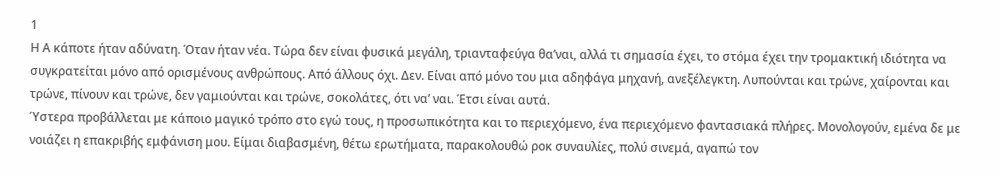1
Η Α κάποτε ήταν αδύνατη. Όταν ήταν νέα. Τώρα δεν είναι φυσικά μεγάλη, τριανταφεύγα θα’ναι, αλλά τι σημασία έχει, το στόμα έχει την τρομακτική ιδιότητα να συγκρατείται μόνο από ορισμένους ανθρώπους. Από άλλους όχι. Δεν. Είναι από μόνο του μια αδηφάγα μηχανή, ανεξέλεγκτη. Λυπούνται και τρώνε, χαίρονται και τρώνε, πίνουν και τρώνε, δεν γαμιούνται και τρώνε, σοκολάτες, ότι να’ ναι. Έτσι είναι αυτά.
Ύστερα προβάλλεται με κάποιο μαγικό τρόπο στο εγώ τους, η προσωπικότητα και το περιεχόμενο, ένα περιεχόμενο φαντασιακά πλήρες. Μονολογούν, εμένα δε με νοιάζει η επακριβής εμφάνιση μου. Είμαι διαβασμένη, θέτω ερωτήματα, παρακολουθώ ροκ συναυλίες, πολύ σινεμά, αγαπώ τον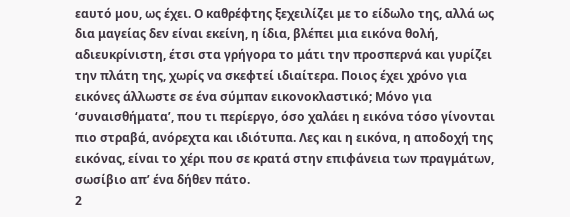εαυτό μου, ως έχει. Ο καθρέφτης ξεχειλίζει με το είδωλο της, αλλά ως δια μαγείας δεν είναι εκείνη, η ίδια, βλέπει μια εικόνα θολή, αδιευκρίνιστη, έτσι στα γρήγορα το μάτι την προσπερνά και γυρίζει την πλάτη της, χωρίς να σκεφτεί ιδιαίτερα. Ποιος έχει χρόνο για εικόνες άλλωστε σε ένα σύμπαν εικονοκλαστικό; Μόνο για ‘συναισθήματα’, που τι περίεργο, όσο χαλάει η εικόνα τόσο γίνονται πιο στραβά, ανόρεχτα και ιδιότυπα. Λες και η εικόνα, η αποδοχή της εικόνας, είναι το χέρι που σε κρατά στην επιφάνεια των πραγμάτων, σωσίβιο απ’ ένα δήθεν πάτο.
2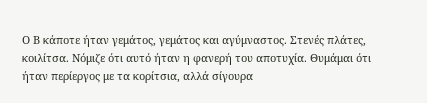Ο Β κάποτε ήταν γεμάτος, γεμάτος και αγύμναστος. Στενές πλάτες, κοιλίτσα. Νόμιζε ότι αυτό ήταν η φανερή του αποτυχία. Θυμάμαι ότι ήταν περίεργος με τα κορίτσια, αλλά σίγουρα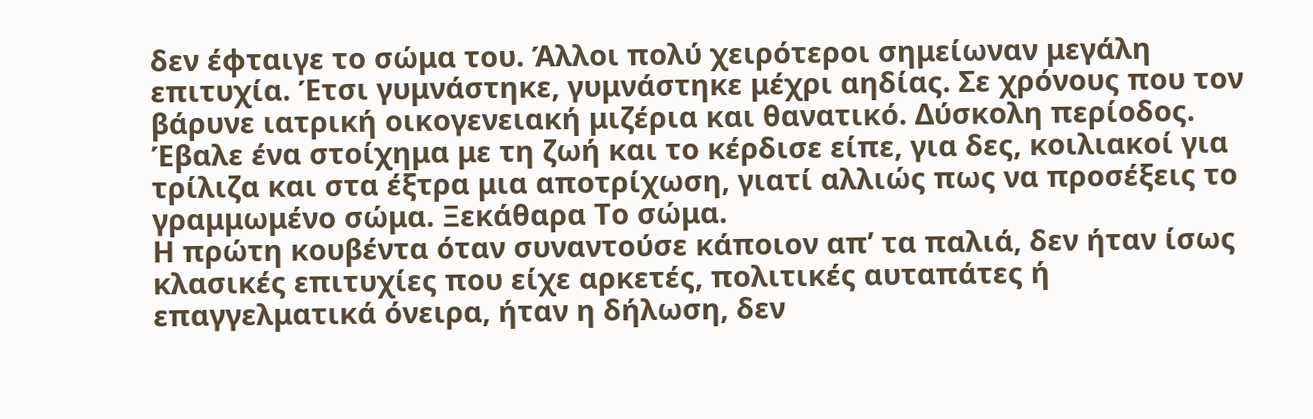δεν έφταιγε το σώμα του. Άλλοι πολύ χειρότεροι σημείωναν μεγάλη επιτυχία. Έτσι γυμνάστηκε, γυμνάστηκε μέχρι αηδίας. Σε χρόνους που τον βάρυνε ιατρική οικογενειακή μιζέρια και θανατικό. Δύσκολη περίοδος. Έβαλε ένα στοίχημα με τη ζωή και το κέρδισε είπε, για δες, κοιλιακοί για τρίλιζα και στα έξτρα μια αποτρίχωση, γιατί αλλιώς πως να προσέξεις το γραμμωμένο σώμα. Ξεκάθαρα Το σώμα.
Η πρώτη κουβέντα όταν συναντούσε κάποιον απ’ τα παλιά, δεν ήταν ίσως κλασικές επιτυχίες που είχε αρκετές, πολιτικές αυταπάτες ή επαγγελματικά όνειρα, ήταν η δήλωση, δεν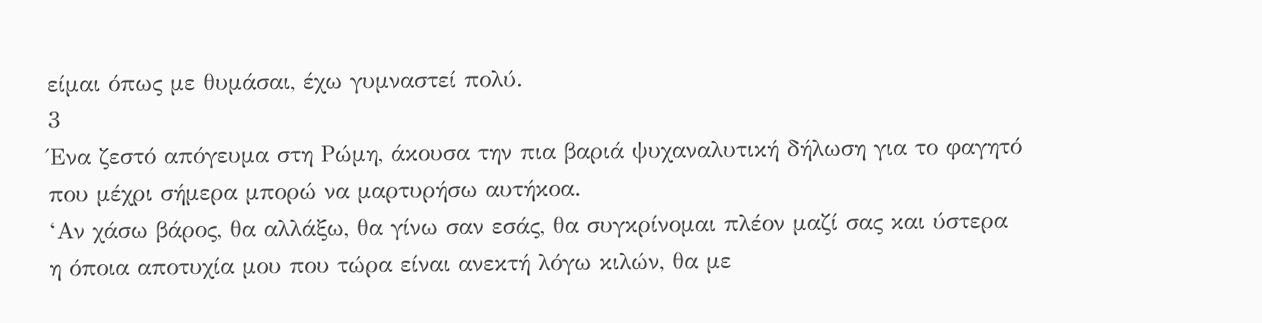είμαι όπως με θυμάσαι, έχω γυμναστεί πολύ.
3
Ένα ζεστό απόγευμα στη Ρώμη, άκουσα την πια βαριά ψυχαναλυτική δήλωση για το φαγητό που μέχρι σήμερα μπορώ να μαρτυρήσω αυτήκοα.
‘Αν χάσω βάρος, θα αλλάξω, θα γίνω σαν εσάς, θα συγκρίνομαι πλέον μαζί σας και ύστερα η όποια αποτυχία μου που τώρα είναι ανεκτή λόγω κιλών, θα με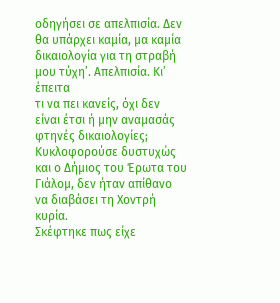οδηγήσει σε απελπισία. Δεν θα υπάρχει καμία, μα καμία δικαιολογία για τη στραβή μου τύχη’. Απελπισία. Κι’ έπειτα
τι να πει κανείς, όχι δεν είναι έτσι ή μην αναμασάς φτηνές δικαιολογίες;
Κυκλοφορούσε δυστυχώς και ο Δήμιος του Έρωτα του Γιάλομ, δεν ήταν απίθανο να διαβάσει τη Χοντρή κυρία.
Σκέφτηκε πως είχε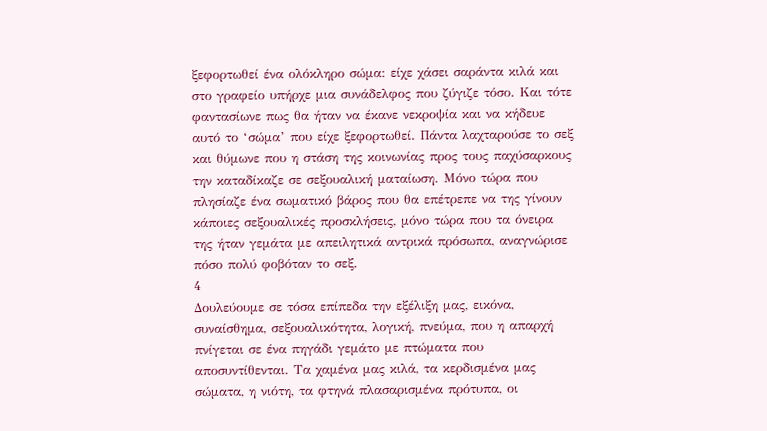ξεφορτωθεί ένα ολόκληρο σώμα: είχε χάσει σαράντα κιλά και στο γραφείο υπήρχε μια συνάδελφος που ζύγιζε τόσο. Και τότε φαντασίωνε πως θα ήταν να έκανε νεκροψία και να κήδευε αυτό το ‘σώμα’ που είχε ξεφορτωθεί. Πάντα λαχταρούσε το σεξ και θύμωνε που η στάση της κοινωνίας προς τους παχύσαρκους την καταδίκαζε σε σεξουαλική ματαίωση. Μόνο τώρα που πλησίαζε ένα σωματικό βάρος που θα επέτρεπε να της γίνουν κάποιες σεξουαλικές προσκλήσεις, μόνο τώρα που τα όνειρα της ήταν γεμάτα με απειλητικά αντρικά πρόσωπα, αναγνώρισε πόσο πολύ φοβόταν το σεξ.
4
Δουλεύουμε σε τόσα επίπεδα την εξέλιξη μας, εικόνα, συναίσθημα, σεξουαλικότητα, λογική, πνεύμα, που η απαρχή πνίγεται σε ένα πηγάδι γεμάτο με πτώματα που αποσυντίθενται. Τα χαμένα μας κιλά, τα κερδισμένα μας σώματα, η νιότη, τα φτηνά πλασαρισμένα πρότυπα, οι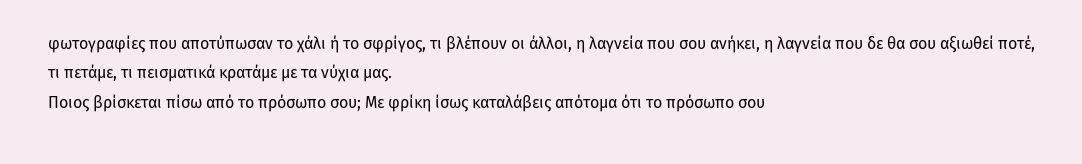φωτογραφίες που αποτύπωσαν το χάλι ή το σφρίγος, τι βλέπουν οι άλλοι, η λαγνεία που σου ανήκει, η λαγνεία που δε θα σου αξιωθεί ποτέ, τι πετάμε, τι πεισματικά κρατάμε με τα νύχια μας.
Ποιος βρίσκεται πίσω από το πρόσωπο σου; Με φρίκη ίσως καταλάβεις απότομα ότι το πρόσωπο σου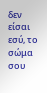δεν είσαι εσύ, το σώμα σου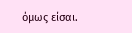όμως είσαι.